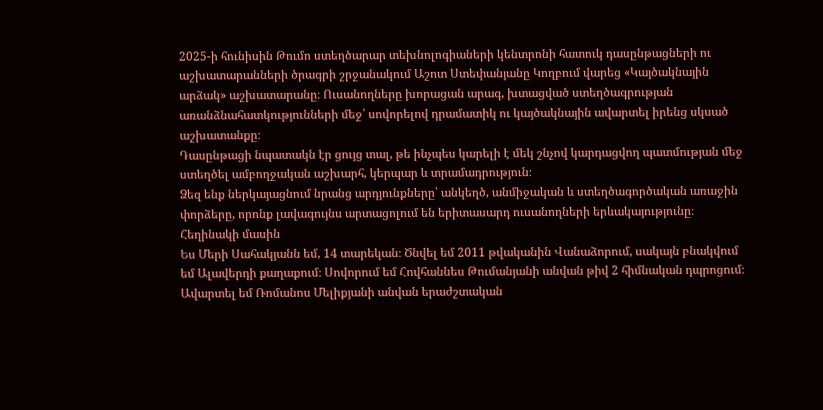2025-ի հունիսին Թումո ստեղծարար տեխնոլոգիաների կենտրոնի հատուկ դասընթացների ու աշխատարանների ծրագրի շրջանակում Աշոտ Ստեփանյանը Կողբում վարեց «Կայծակնային արձակ» աշխատարանը։ Ուսանողները խորացան արագ, խտացված ստեղծագրության առանձնահատկությունների մեջ՝ սովորելով դրամատիկ ու կայծակնային ավարտել իրենց սկսած աշխատանքը։
Դասընթացի նպատակն էր ցույց տալ, թե ինչպես կարելի է մեկ շնչով կարդացվող պատմության մեջ ստեղծել ամբողջական աշխարհ, կերպար և տրամադրություն։
Ձեզ ենք ներկայացնում նրանց արդյունքները՝ անկեղծ, անմիջական և ստեղծագործական առաջին փորձերը, որոնք լավագույնս արտացոլում են երիտասարդ ուսանողների երևակայությունը։
Հեղինակի մասին
Ես Մերի Սահակյանն եմ, 14 տարեկան։ Ծնվել եմ 2011 թվականին Վանաձորում, սակայն բնակվում եմ Ալավերդի քաղաքում։ Սովորում եմ Հովհաննես Թումանյանի անվան թիվ 2 հիմնական դպրոցում։ Ավարտել եմ Ռոմանոս Մելիքյանի անվան երաժշտական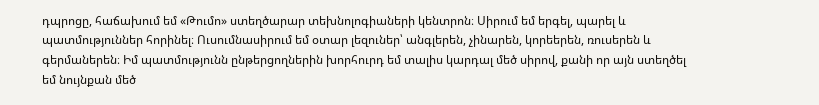դպրոցը, հաճախում եմ «Թումո» ստեղծարար տեխնոլոգիաների կենտրոն։ Սիրում եմ երգել, պարել և պատմություններ հորինել։ Ուսումնասիրում եմ օտար լեզուներ՝ անգլերեն, չինարեն, կորեերեն, ռուսերեն և գերմաներեն։ Իմ պատմությունն ընթերցողներին խորհուրդ եմ տալիս կարդալ մեծ սիրով, քանի որ այն ստեղծել եմ նույնքան մեծ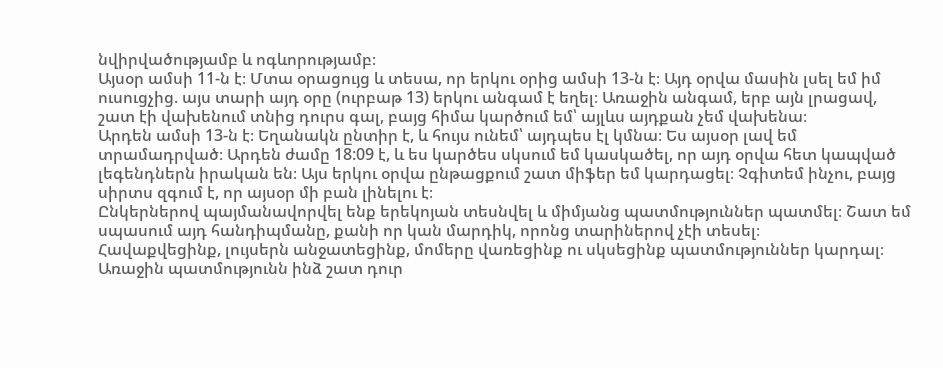նվիրվածությամբ և ոգևորությամբ։
Այսօր ամսի 11-ն է։ Մտա օրացույց և տեսա, որ երկու օրից ամսի 13-ն է։ Այդ օրվա մասին լսել եմ իմ ուսուցչից. այս տարի այդ օրը (ուրբաթ 13) երկու անգամ է եղել։ Առաջին անգամ, երբ այն լրացավ, շատ էի վախենում տնից դուրս գալ, բայց հիմա կարծում եմ՝ այլևս այդքան չեմ վախենա։
Արդեն ամսի 13-ն է։ Եղանակն ընտիր է, և հույս ունեմ՝ այդպես էլ կմնա։ Ես այսօր լավ եմ տրամադրված։ Արդեն ժամը 18:09 է, և ես կարծես սկսում եմ կասկածել, որ այդ օրվա հետ կապված լեգենդներն իրական են։ Այս երկու օրվա ընթացքում շատ միֆեր եմ կարդացել։ Չգիտեմ ինչու, բայց սիրտս զգում է, որ այսօր մի բան լինելու է։
Ընկերներով պայմանավորվել ենք երեկոյան տեսնվել և միմյանց պատմություններ պատմել։ Շատ եմ սպասում այդ հանդիպմանը, քանի որ կան մարդիկ, որոնց տարիներով չէի տեսել։
Հավաքվեցինք, լույսերն անջատեցինք, մոմերը վառեցինք ու սկսեցինք պատմություններ կարդալ։ Առաջին պատմությունն ինձ շատ դուր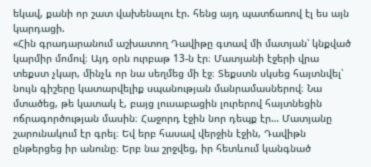եկավ, քանի որ շատ վախենալու էր. հենց այդ պատճառով էլ ես այն կարդացի.
«Հին գրադարանում աշխատող Դավիթը գտավ մի մատյան՝ կնքված կարմիր մոմով։ Այդ օրն ուրբաթ 13-ն էր։ Մատյանի էջերի վրա տեքստ չկար, մինչև որ նա սեղմեց մի էջ։ Տեքստն սկսեց հայտնվել՝ նույն գիշերը կատարվելիք սպանության մանրամասներով։ Նա մտածեց, թե կատակ է, բայց լուսաբացին լուրերով հայտնեցին ոճրագործության մասին։ Հաջորդ էջին նոր դեպք էր… Մատյանը շարունակում էր գրել։ Եվ երբ հասավ վերջին էջին, Դավիթն ընթերցեց իր անունը։ Երբ նա շրջվեց, իր հետևում կանգնած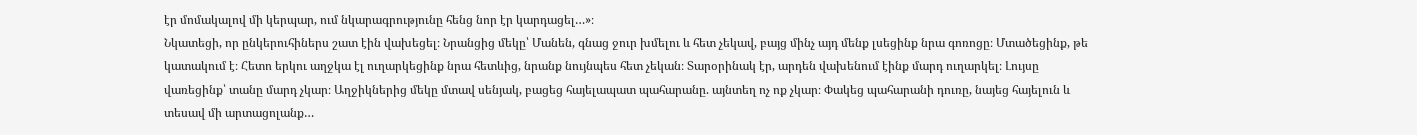էր մոմակալով մի կերպար, ում նկարագրությունը հենց նոր էր կարդացել…»։
Նկատեցի, որ ընկերուհիներս շատ էին վախեցել։ Նրանցից մեկը՝ Մանեն, գնաց ջուր խմելու և հետ չեկավ, բայց մինչ այդ մենք լսեցինք նրա գոռոցը։ Մտածեցինք, թե կատակում է։ Հետո երկու աղջկա էլ ուղարկեցինք նրա հետևից, նրանք նույնպես հետ չեկան։ Տարօրինակ էր, արդեն վախենում էինք մարդ ուղարկել։ Լույսը վառեցինք՝ տանը մարդ չկար։ Աղջիկներից մեկը մտավ սենյակ, բացեց հայելապատ պահարանը. այնտեղ ոչ ոք չկար։ Փակեց պահարանի դուռը, նայեց հայելուն և տեսավ մի արտացոլանք…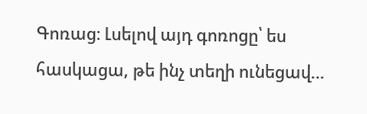Գոռաց։ Լսելով այդ գոռոցը՝ ես հասկացա, թե ինչ տեղի ունեցավ…